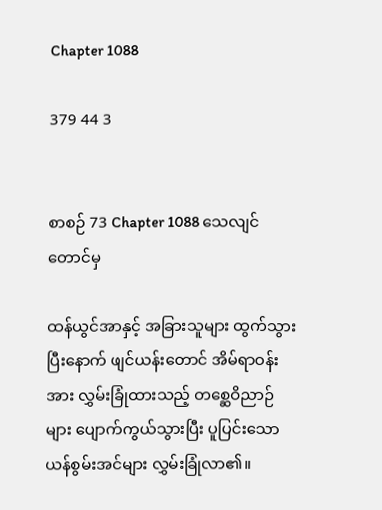Chapter 1088

379 44 3


စာစဉ် 73 Chapter 1088 သေလျင်တောင်မှ

ထန်ယွင်အာနှင့် အခြားသူများ ထွက်သွားပြီးနောက် ဖျင်ယန်းတောင် အိမ်ရာဝန်းအား လွှမ်းခြုံထားသည့် တစ္ဆေဝိညာဉ်များ ပျောက်ကွယ်သွားပြီး ပူပြင်းသော ယန်စွမ်းအင်များ လွှမ်းခြုံလာ၏။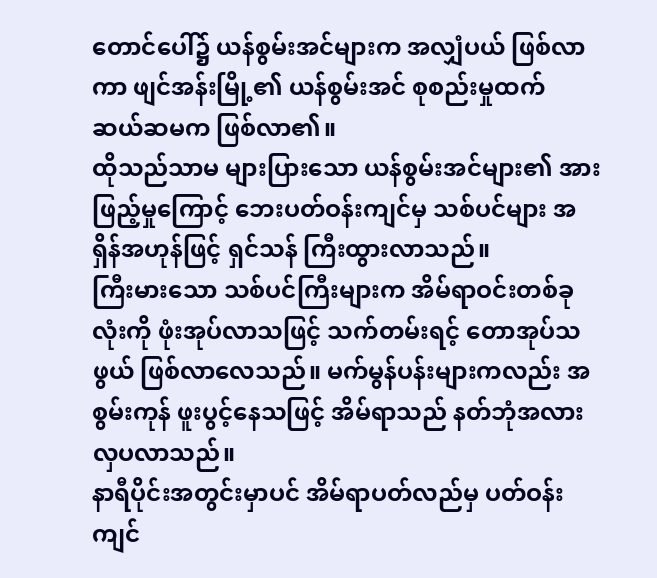တောင်ပေါ်၌ ယန်စွမ်းအင်များက အလျှံပယ် ဖြစ်လာကာ ဖျင်အန်းမြို့၏ ယန်စွမ်းအင် စုစည်းမှုထက် ဆယ်ဆမက ဖြစ်လာ၏။
ထိုသည်သာမ များပြားသော ယန်စွမ်းအင်များ၏ အားဖြည့်မှုကြောင့် ဘေးပတ်ဝန်းကျင်မှ သစ်ပင်များ အရှိန်အဟုန်ဖြင့် ရှင်သန် ကြီးထွားလာသည်။
ကြီးမားသော သစ်ပင်ကြီးများက အိမ်ရာဝင်းတစ်ခုလုံးကို ဖုံးအုပ်လာသဖြင့် သက်တမ်းရင့် တောအုပ်သဖွယ် ဖြစ်လာလေသည်။ မက်မွန်ပန်းများကလည်း အစွမ်းကုန် ဖူးပွင့်နေသဖြင့် အိမ်ရာသည် နတ်ဘုံအလား လှပလာသည်။
နာရီပိုင်းအတွင်းမှာပင် အိမ်ရာပတ်လည်မှ ပတ်ဝန်းကျင်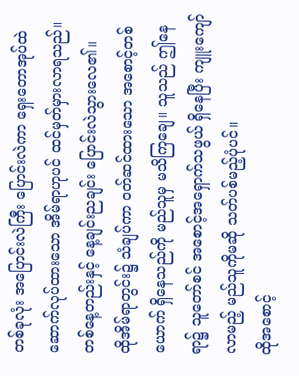တစ်ခုလုံး အပြောင်းလဲကြီး ပြောင်းလဲကာ ရှေးတောအုပ်ထဲ ဆောက်လုပ်ထားသော အိမ်ရာဟုပင် ထင်မှတ်မှားလာရသည်။ တစ်နေ့တည်းနှင့် နေ့ချင်းညချင်း ပြောင်းလဲသွားလေ၏။
ထိုအိမ်ရာတွင်း၌ သံချပ်ကာ ဝတ်ဆင်ထားသော အစောင့်တစ်ယောက် ရှိနေသည်ကို မည်သူမှ မသိကြချေ။ သူသည် ဤနေရာ၌ သူတော်စင် အစောင့်အရှောက်သဖွယ် ရှိနေပြီး ကျူးကျော်လာမည့် မည်သူကိုမဆို သတ်ပစ်မည့်ပုံပင်။
ထိုအစောင့်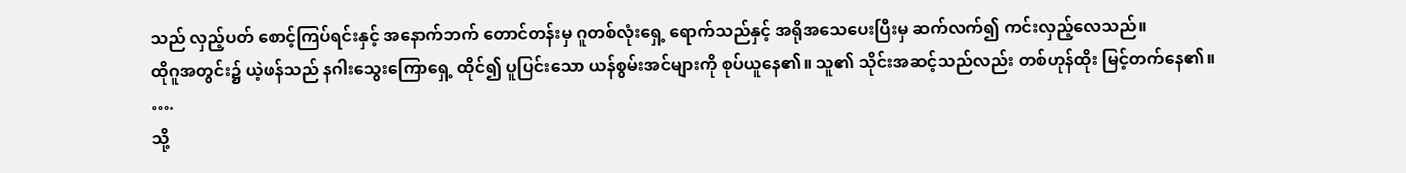သည် လှည့်ပတ် စောင့်ကြပ်ရင်းနှင့် အနောက်ဘက် တောင်တန်းမှ ဂူတစ်လုံးရှေ့ ရောက်သည်နှင့် အရိုအသေပေးပြီးမှ ဆက်လက်၍ ကင်းလှည့်လေသည်။
ထိုဂူအတွင်း၌ ယဲ့ဖန်သည် နဂါးသွေးကြောရှေ့ ထိုင်၍ ပူပြင်းသော ယန်စွမ်းအင်များကို စုပ်ယူနေ၏။ သူ၏ သိုင်းအဆင့်သည်လည်း တစ်ဟုန်ထိုး မြင့်တက်နေ၏။
….
သို့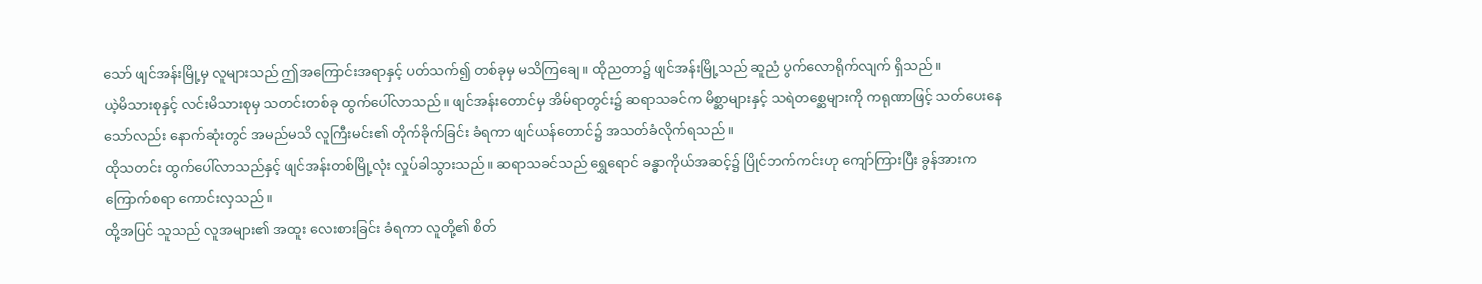သော် ဖျင်အန်းမြို့မှ လူများသည် ဤအကြောင်းအရာနှင့် ပတ်သက်၍ တစ်ခုမှ မသိကြချေ။ ထိုညတာ၌ ဖျင်အန်းမြို့သည် ဆူညံ ပွက်လောရိုက်လျက် ရှိသည်။
ယဲ့မိသားစုနှင့် လင်းမိသားစုမှ သတင်းတစ်ခု ထွက်ပေါ်လာသည်။ ဖျင်အန်းတောင်မှ အိမ်ရာတွင်း၌ ဆရာသခင်က မိစ္ဆာများနှင့် သရဲတစ္ဆေများကို ကရုဏာဖြင့် သတ်ပေးနေသော်လည်း နောက်ဆုံးတွင် အမည်မသိ လူကြီးမင်း၏ တိုက်ခိုက်ခြင်း ခံရကာ ဖျင်ယန်တောင်၌ အသတ်ခံလိုက်ရသည်။
ထိုသတင်း ထွက်ပေါ်လာသည်နှင့် ဖျင်အန်းတစ်မြို့လုံး လှုပ်ခါသွားသည်။ ဆရာသခင်သည် ရွှေရောင် ခန္ဓာကိုယ်အဆင့်၌ ပြိုင်ဘက်ကင်းဟု ကျော်ကြားပြီး ခွန်အားက ကြောက်စရာ ကောင်းလှသည်။
ထို့အပြင် သူသည် လူအများ၏ အထူး လေးစားခြင်း ခံရကာ လူတို့၏ စိတ်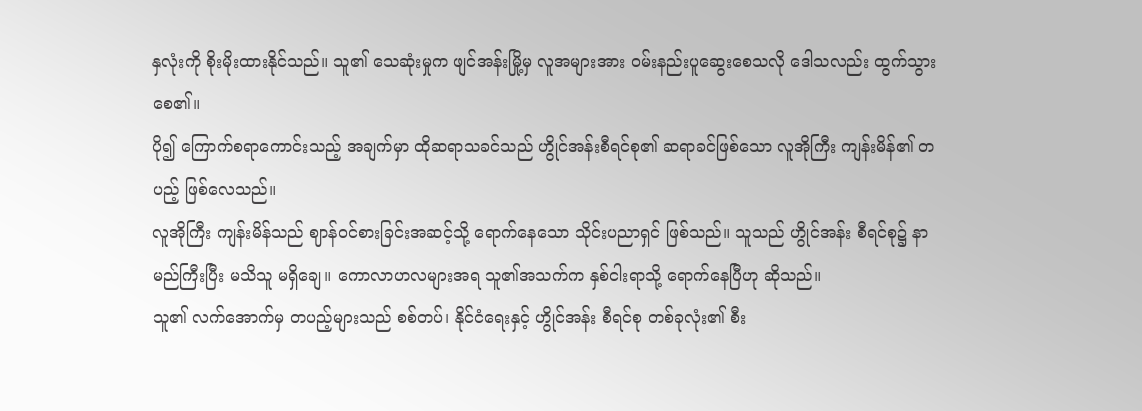နှလုံးကို စိုးမိုးထားနိုင်သည်။ သူ၏ သေဆုံးမှုက ဖျင်အန်းမြို့မှ လူအများအား ဝမ်းနည်းပူဆွေးစေသလို ဒေါသလည်း ထွက်သွားစေ၏။
ပို၍ ကြောက်စရာကောင်းသည့် အချက်မှာ ထိုဆရာသခင်သည် ဟွိုင်အန်းစီရင်စု၏ ဆရာခင်ဖြစ်သော လူအိုကြီး ကျန်းမိန်၏ တပည့် ဖြစ်လေသည်။
လူအိုကြီး ကျန်းမိန်သည် ဈာန်ဝင်စားခြင်းအဆင့်သို့ ရောက်နေသော သိုင်းပညာရှင် ဖြစ်သည်။ သူသည် ဟွိုင်အန်း စီရင်စု၌ နာမည်ကြီးပြီး မသိသူ မရှိချေ။ ကောလာဟလများအရ သူ၏အသက်က နှစ်ငါးရာသို့ ရောက်နေပြီဟု ဆိုသည်။
သူ၏ လက်အောက်မှ တပည့်များသည် စစ်တပ်၊ နိုင်ငံရေးနှင့် ဟွိုင်အန်း စီရင်စု တစ်ခုလုံး၏ စီး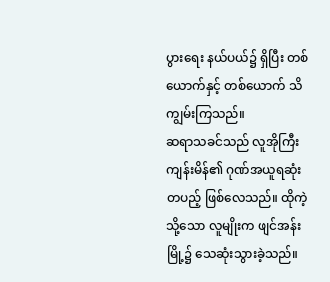ပွားရေး နယ်ပယ်၌ ရှိပြီး တစ်ယောက်နှင့် တစ်ယောက် သိကျွမ်းကြသည်။
ဆရာသခင်သည် လူအိုကြီး ကျန်းမိန်၏ ဂုဏ်အယူရဆုံး တပည့် ဖြစ်လေသည်။ ထိုကဲ့သို့သော လူမျိုးက ဖျင်အန်းမြို့၌ သေဆုံးသွားခဲ့သည်။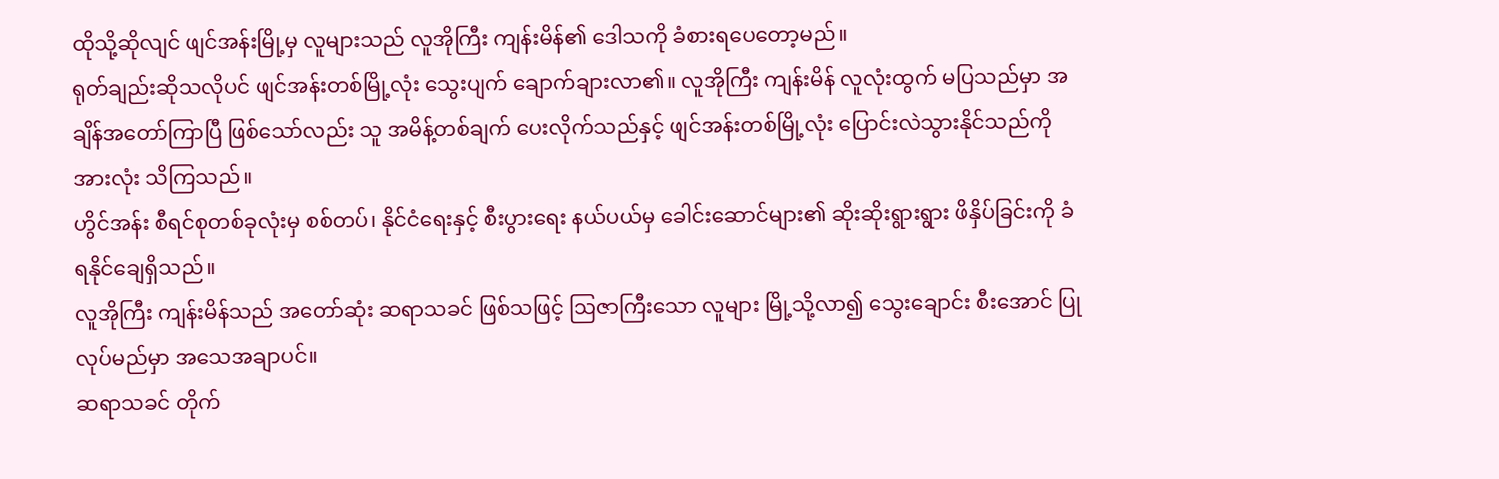ထိုသို့ဆိုလျင် ဖျင်အန်းမြို့မှ လူများသည် လူအိုကြီး ကျန်းမိန်၏ ဒေါသကို ခံစားရပေတော့မည်။
ရုတ်ချည်းဆိုသလိုပင် ဖျင်အန်းတစ်မြို့လုံး သွေးပျက် ချောက်ချားလာ၏။ လူအိုကြီး ကျန်းမိန် လူလုံးထွက် မပြသည်မှာ အချိန်အတော်ကြာပြီ ဖြစ်သော်လည်း သူ အမိန့်တစ်ချက် ပေးလိုက်သည်နှင့် ဖျင်အန်းတစ်မြို့လုံး ပြောင်းလဲသွားနိုင်သည်ကို အားလုံး သိကြသည်။
ဟွိင်အန်း စီရင်စုတစ်ခုလုံးမှ စစ်တပ်၊ နိုင်ငံရေးနှင့် စီးပွားရေး နယ်ပယ်မှ ခေါင်းဆောင်များ၏ ဆိုးဆိုးရွားရွား ဖိနှိပ်ခြင်းကို ခံရနိုင်ချေရှိသည်။
လူအိုကြီး ကျန်းမိန်သည် အတော်ဆုံး ဆရာသခင် ဖြစ်သဖြင့် ဩဇာကြီးသော လူများ မြို့သို့လာ၍ သွေးချောင်း စီးအောင် ပြုလုပ်မည်မှာ အသေအချာပင်။
ဆရာသခင် တိုက်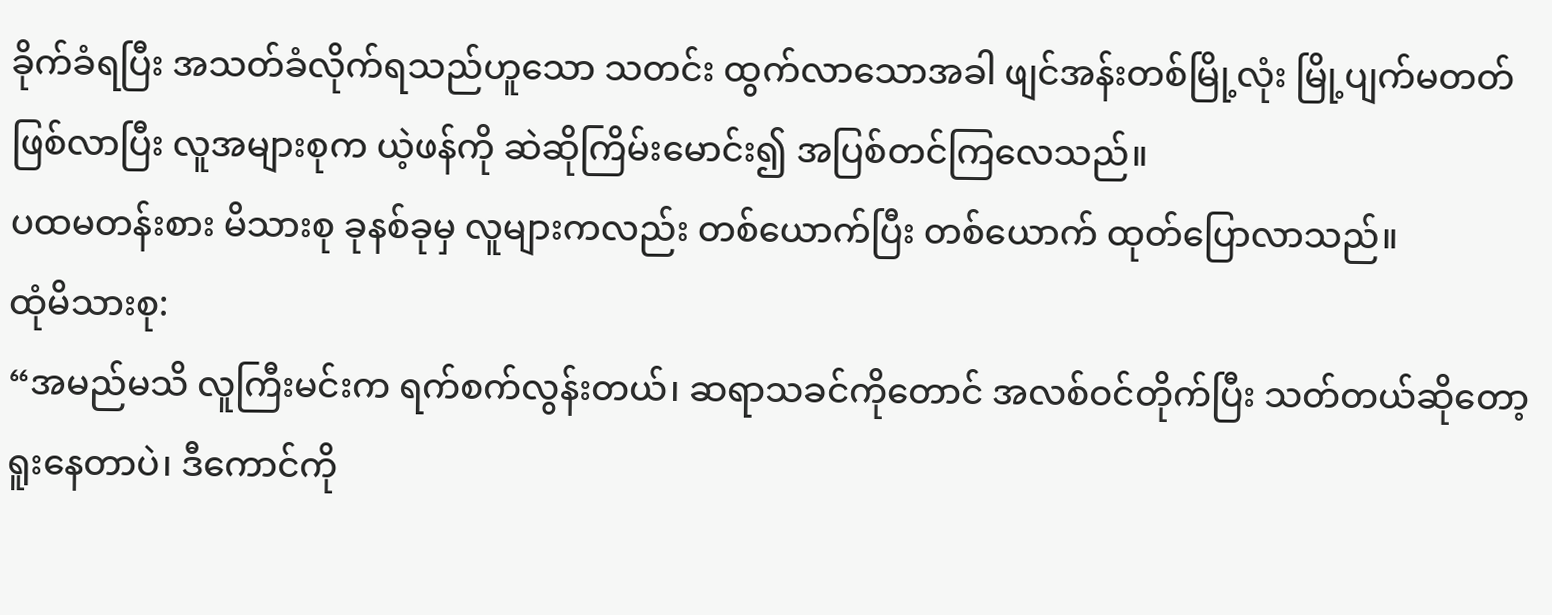ခိုက်ခံရပြီး အသတ်ခံလိုက်ရသည်ဟူသော သတင်း ထွက်လာသောအခါ ဖျင်အန်းတစ်မြို့လုံး မြို့ပျက်မတတ် ဖြစ်လာပြီး လူအများစုက ယဲ့ဖန်ကို ဆဲဆိုကြိမ်းမောင်း၍ အပြစ်တင်ကြလေသည်။
ပထမတန်းစား မိသားစု ခုနစ်ခုမှ လူများကလည်း တစ်ယောက်ပြီး တစ်ယောက် ထုတ်ပြောလာသည်။
ထုံမိသားစု:
“အမည်မသိ လူကြီးမင်းက ရက်စက်လွန်းတယ်၊ ဆရာသခင်ကိုတောင် အလစ်ဝင်တိုက်ပြီး သတ်တယ်ဆိုတော့ ရူးနေတာပဲ၊ ဒီကောင်ကို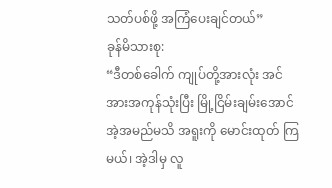သတ်ပစ်ဖို့ အကြံပေးချင်တယ်”
ခုန်မိသားစု:
“ဒီတစ်ခေါက် ကျုပ်တို့အားလုံး အင်အားအကုန်သုံးပြီး မြို့ငြိမ်းချမ်းအောင် အဲ့အမည်မသိ အရူးကို မောင်းထုတ် ကြမယ်၊ အဲ့ဒါမှ လူ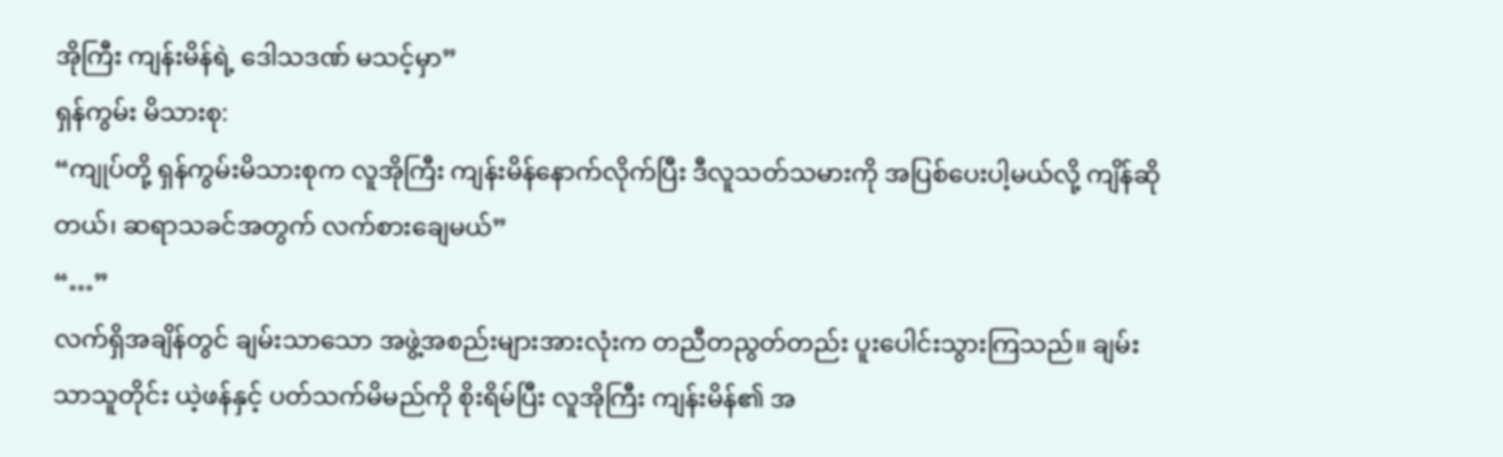အိုကြီး ကျန်းမိန်ရဲ့ ဒေါသဒဏ် မသင့်မှာ”
ရှန်ကွမ်း မိသားစု:
“ကျုပ်တို့ ရှန်ကွမ်းမိသားစုက လူအိုကြီး ကျန်းမိန်နောက်လိုက်ပြီး ဒီလူသတ်သမားကို အပြစ်ပေးပါ့မယ်လို့ ကျိန်ဆိုတယ်၊ ဆရာသခင်အတွက် လက်စားချေမယ်”
“…”
လက်ရှိအချိန်တွင် ချမ်းသာသော အဖွဲ့အစည်းများအားလုံးက တညီတညွတ်တည်း ပူးပေါင်းသွားကြသည်။ ချမ်းသာသူတိုင်း ယဲ့ဖန်နှင့် ပတ်သက်မိမည်ကို စိုးရိမ်ပြီး လူအိုကြီး ကျန်းမိန်၏ အ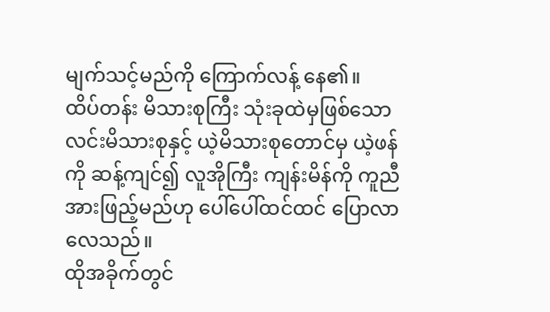မျက်သင့်မည်ကို ကြောက်လန့် နေ၏။
ထိပ်တန်း မိသားစုကြီး သုံးခုထဲမှဖြစ်သော လင်းမိသားစုနှင့် ယဲ့မိသားစုတောင်မှ ယဲ့ဖန်ကို ဆန့်ကျင်၍ လူအိုကြီး ကျန်းမိန်ကို ကူညီအားဖြည့်မည်ဟု ပေါ်ပေါ်ထင်ထင် ပြောလာလေသည်။
ထိုအခိုက်တွင်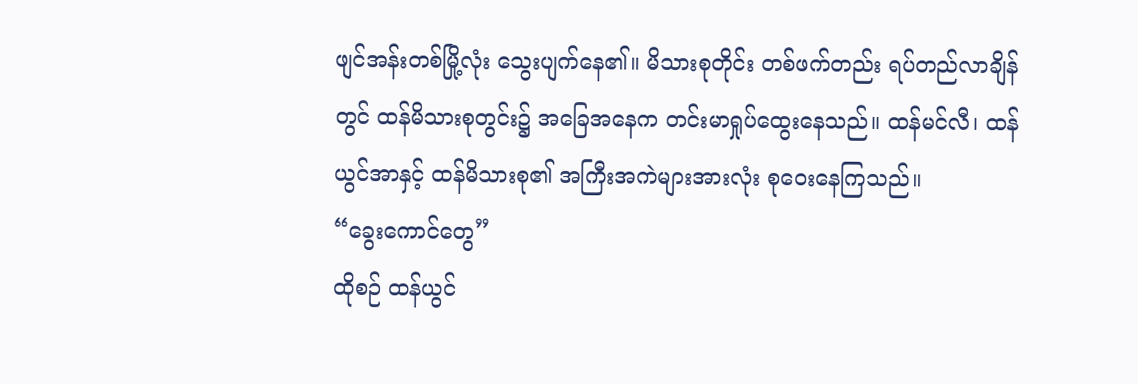ဖျင်အန်းတစ်မြို့လုံး သွေးပျက်နေ၏။ မိသားစုတိုင်း တစ်ဖက်တည်း ရပ်တည်လာချိန်တွင် ထန်မိသားစုတွင်း၌ အခြေအနေက တင်းမာရှုပ်ထွေးနေသည်။ ထန်မင်လီ၊ ထန်ယွင်အာနှင့် ထန်မိသားစု၏ အကြီးအကဲများအားလုံး စုဝေးနေကြသည်။
“ခွေးကောင်တွေ”
ထိုစဉ် ထန်ယွင်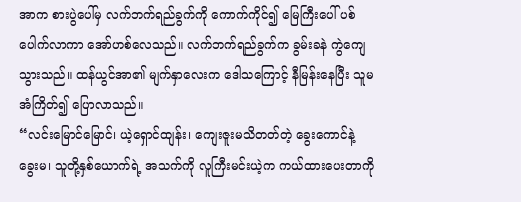အာက စားပွဲပေါ်မှ လက်ဘက်ရည်ခွက်ကို ကောက်ကိုင်၍ မြေကြီးပေါ် ပစ်ပေါက်လာကာ အော်ဟစ်လေသည်။ လက်ဘက်ရည်ခွက်က ခွမ်းခနဲ ကွဲကျေသွားသည်။ ထန်ယွင်အာ၏ မျက်နှာလေးက ဒေါသကြောင့် နီမြန်းနေပြီး သူမ အံကြိတ်၍ ပြောလာသည်။
“လင်းမြောင်မြောင်၊ ယဲ့ရှောင်ထျန်း၊ ကျေးဇူးမသိတတ်တဲ့ ခွေးကောင်နဲ့ ခွေးမ၊ သူတို့နှစ်ယောက်ရဲ့ အသက်ကို လူကြီးမင်းယဲ့က ကယ်ထားပေးတာကို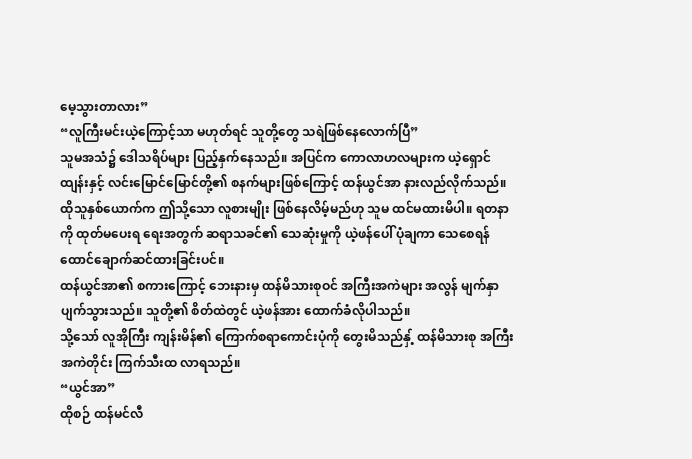မေ့သွားတာလား”
“လူကြီးမင်းယဲ့ကြောင့်သာ မဟုတ်ရင် သူတို့တွေ သရဲဖြစ်နေလောက်ပြီ”
သူမအသံ၌ ဒေါသရိပ်များ ပြည့်နှက်နေသည်။ အပြင်က ကောလာဟလများက ယဲ့ရှောင်ထျန်းနှင့် လင်းမြောင်မြောင်တို့၏ စနက်များဖြစ်ကြောင့် ထန်ယွင်အာ နားလည်လိုက်သည်။
ထိုသူနှစ်ယောက်က ဤသို့သော လူစားမျိုး ဖြစ်နေလိမ့်မည်ဟု သူမ ထင်မထားမိပါ။ ရတနာကို ထုတ်မပေးရ ရေးအတွက် ဆရာသခင်၏ သေဆုံးမှုကို ယဲ့ဖန်ပေါ် ပုံချကာ သေစေရန် ထောင်ချောက်ဆင်ထားခြင်းပင်။
ထန်ယွင်အာ၏ စကားကြောင့် ဘေးနားမှ ထန်မိသားစုဝင် အကြီးအကဲများ အလွန် မျက်နှာပျက်သွားသည်။ သူတို့၏ စိတ်ထဲတွင် ယဲ့ဖန်အား ထောက်ခံလိုပါသည်။
သို့သော် လူအိုကြီး ကျန်းမိန်၏ ကြောက်စရာကောင်းပုံကို တွေးမိသည်နှ့် ထန်မိသားစု အကြီးအကဲတိုင်း ကြက်သီးထ လာရသည်။
“ယွင်အာ”
ထိုစဉ် ထန်မင်လီ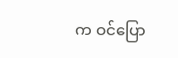က ဝင်ပြော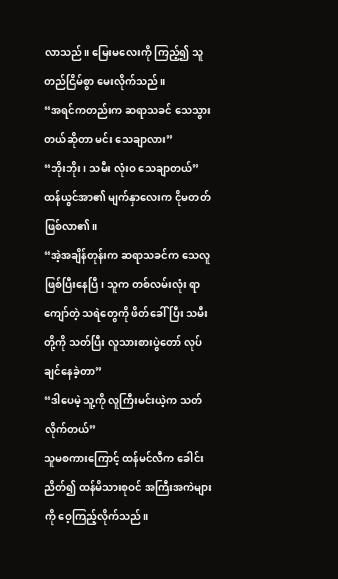လာသည်။ မြေးမလေးကို ကြည့်၍ သူ တည်ငြိမ်စွာ မေးလိုက်သည်။
“အရင်ကတည်းက ဆရာသခင် သေသွားတယ်ဆိုတာ မင်း သေချာလား”
“ဘိုးဘိုး၊ သမီး လုံးဝ သေချာတယ်”
ထန်ယွင်အာ၏ မျက်နှာလေးက ငိုမတတ် ဖြစ်လာ၏။
“အဲ့အချိန်တုန်းက ဆရာသခင်က သေလူ ဖြစ်ပြီးနေပြီ၊ သူက တစ်လမ်းလုံး ရာကျော်တဲ့ သရဲတွေကို ဖိတ်ခေါ်ပြီး သမီးတို့ကို သတ်ပြီး လူသားစားပွဲတော် လုပ်ချင်နေခဲ့တာ”
“ဒါပေမဲ့ သူ့ကို လူကြီးမင်းယဲ့က သတ်လိုက်တယ်”
သူမစကားကြောင့် ထန်မင်လီက ခေါင်းညိတ်၍ ထန်မိသားစုဝင် အကြီးအကဲများကို ဝေ့ကြည့်လိုက်သည်။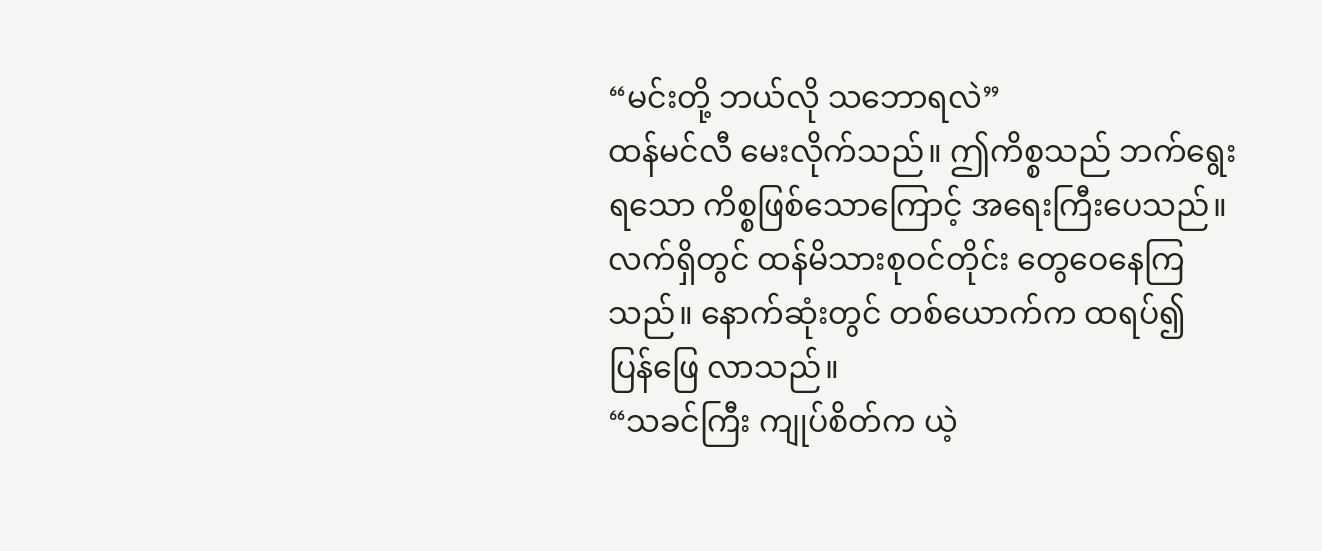“မင်းတို့ ဘယ်လို သဘောရလဲ”
ထန်မင်လီ မေးလိုက်သည်။ ဤကိစ္စသည် ဘက်ရွေးရ‌သော ကိစ္စဖြစ်သောကြောင့် အရေးကြီးပေသည်။ လက်ရှိတွင် ထန်မိသားစုဝင်တိုင်း တွေဝေနေကြသည်။ နောက်ဆုံးတွင် တစ်ယောက်က ထရပ်၍ ပြန်ဖြေ လာသည်။
“သခင်ကြီး ကျုပ်စိတ်က ယဲ့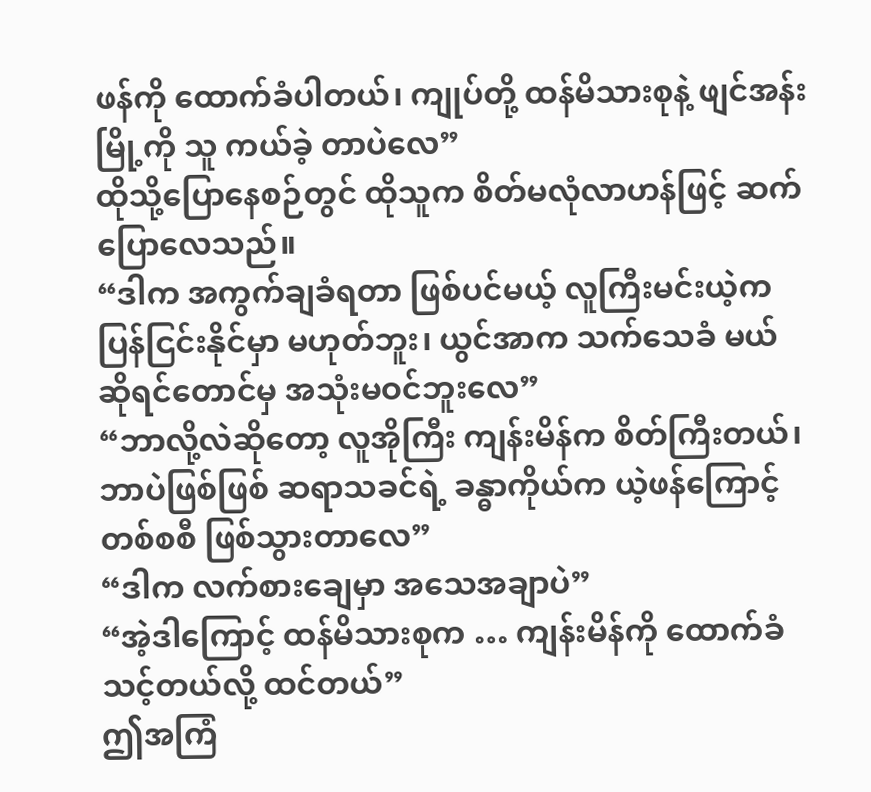ဖန်ကို ထောက်ခံပါတယ်၊ ကျုပ်တို့ ထန်မိသားစုနဲ့ ဖျင်အန်းမြို့ကို သူ ကယ်ခဲ့ တာပဲလေ”
ထိုသို့ပြောနေစဉ်တွင် ထိုသူက စိတ်မလုံလာဟန်ဖြင့် ဆက်ပြောလေသည်။
“ဒါက အကွက်ချခံရတာ ဖြစ်ပင်မယ့် လူကြီးမင်းယဲ့က ပြန်ငြင်းနိုင်မှာ မဟုတ်ဘူး၊ ယွင်အာက သက်သေခံ မယ်ဆိုရင်တောင်မှ အသုံးမဝင်ဘူးလေ”
“ဘာလို့လဲဆိုတော့ လူအိုကြီး ကျန်းမိန်က စိတ်ကြီးတယ်၊ ဘာပဲဖြစ်ဖြစ် ဆရာသခင်ရဲ့ ခန္ဓာကိုယ်က ယဲ့ဖန်ကြောင့် တစ်စစီ ဖြစ်သွားတာလေ”
“ဒါက လက်စားချေမှာ အသေအချာပဲ”
“အဲ့ဒါကြောင့် ထန်မိသားစုက … ကျန်းမိန်ကို ထောက်ခံသင့်တယ်လို့ ထင်တယ်”
ဤအကြံ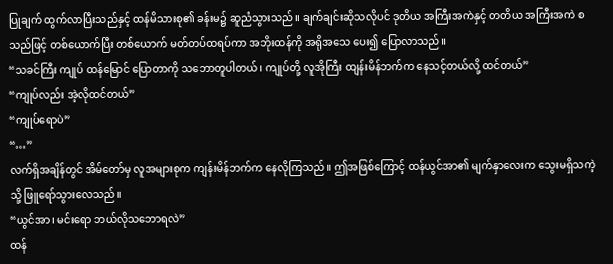ပြုချက် ထွက်လာပြီးသည်နှင့် ထန်မိသားစု၏ ခန်းမ၌ ဆူညံသွားသည်။ ချက်ချင်းဆိုသလိုပင် ဒုတိယ အကြီးအကဲနှင့် တတိယ အကြီးအကဲ စသည်ဖြင့် တစ်ယောက်ပြီး တစ်ယောက် မတ်တပ်ထရပ်ကာ အဘိုးထန်ကို အရိုအသေ ပေး၍ ပြောလာသည်။
“သခင်ကြီး ကျုပ် ထန်မြောင် ပြောတာကို သဘောတူပါတယ်၊ ကျုပ်တို့ လူအိုကြီး ထျန်းမိန်ဘက်က နေသင့်တယ်လို့ ထင်တယ်”
“ကျုပ်လည်း အဲ့လိုထင်တယ်”
“ကျုပ်ရောပဲ”
“…”
လက်ရှိအချိန်တွင် အိမ်တော်မှ လူအများစုက ကျန်းမိန်ဘက်က နေလိုကြသည်။ ဤအဖြစ်ကြောင့် ထန်ယွင်အာ၏ မျက်နှာလေးက သွေးမရှိသကဲ့သို့ ဖြူရော်သွားလေသည်။
“ယွင်အာ၊ မင်းရော ဘယ်လိုသဘောရလဲ”
ထန်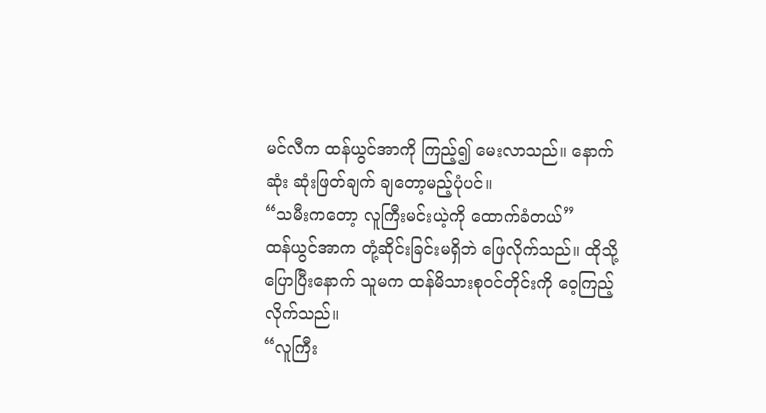မင်လီက ထန်ယွင်အာကို ကြည့်၍ မေးလာသည်။ နောက်ဆုံး ဆုံးဖြတ်ချက် ချတော့မည့်ပုံပင်။
“သမီးကတော့ လူကြီးမင်းယဲ့ကို ထောက်ခံတယ်”
ထန်ယွင်အာက တုံ့ဆိုင်းခြင်းမရှိဘဲ ဖြေလိုက်သည်။ ထိုသို့ပြောပြီးနောက် သူမက ထန်မိသားစုဝင်တိုင်းကို ဝေ့ကြည့် လိုက်သည်။
“လူကြီး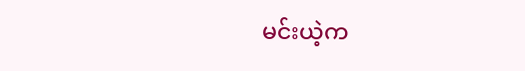မင်းယဲ့က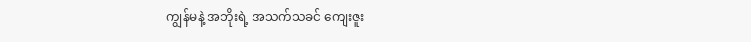ကျွန်မနဲ့ အဘိုးရဲ့ အသက်သခင် ကျေးဇူး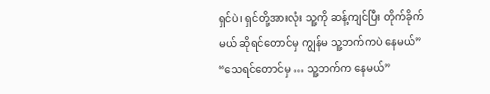ရှင်ပဲ၊ ရှင်တို့အားလုံး သူ့ကို ဆန့်ကျင်ပြီး တိုက်ခိုက်မယ် ဆိုရင်တောင်မှ ကျွန်မ သူ့ဘက်ကပဲ နေမယ်”
“သေရင်တောင်မှ … သူ့ဘက်က နေမယ်”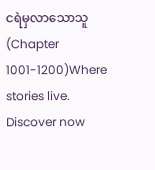ငရဲမှလာသောသူ (Chapter 1001-1200)Where stories live. Discover now